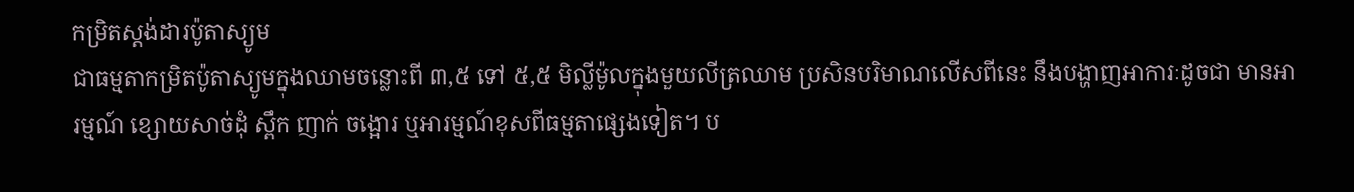កម្រិតស្ដង់ដារប៉ូតាស្យូម
ជាធម្មតាកម្រិតប៉ូតាស្យូមក្នុងឈាមចន្លោះពី ៣,៥ ទៅ ៥,៥ មិល្លីម៉ូលក្នុងមួយលីត្រឈាម ប្រសិនបរិមាណលើសពីនេះ នឹងបង្ហាញអាការៈដូចជា មានអារម្មណ៍ ខ្សោយសាច់ដុំ ស្ពឹក ញាក់ ចង្អោរ ឬអារម្មណ៍ខុសពីធម្មតាផ្សេងទៀត។ ប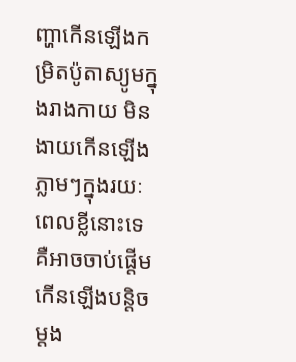ញ្ហាកើនឡើងកម្រិតប៉ូតាស្យូមក្នុងរាងកាយ មិនងាយកើនឡើងភ្លាមៗក្នុងរយៈពេលខ្លីនោះទេ គឺអាចចាប់ផ្ដើមកើនឡើងបន្ដិចម្ដង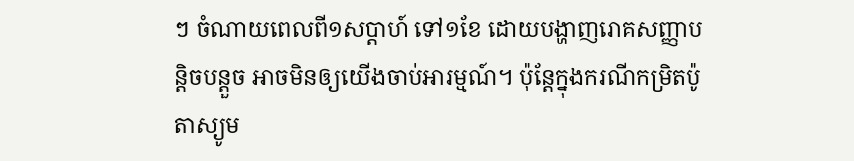ៗ ចំណាយពេលពី១សប្ដាហ៍ ទៅ១ខែ ដោយបង្ហាញរោគសញ្ញាបន្ដិចបន្តួច អាចមិនឲ្យយើងចាប់អារម្មណ៍។ ប៉ុន្ដែក្នុងករណីកម្រិតប៉ូតាស្យូម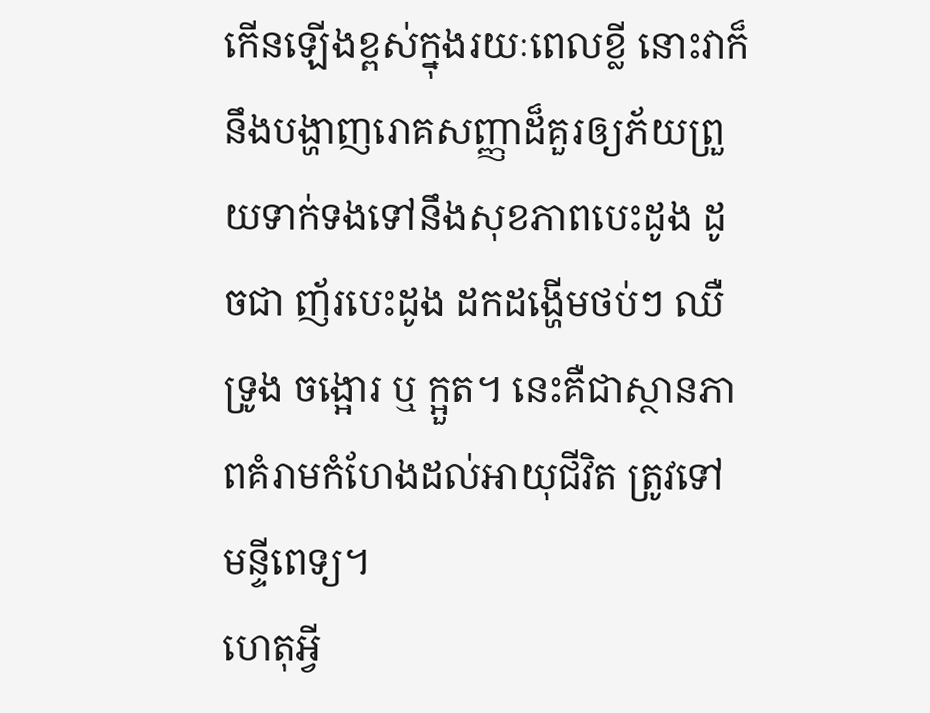កើនឡើងខ្ពស់ក្នុងរយៈពេលខ្លី នោះវាក៏នឹងបង្ហាញរោគសញ្ញាដ៏គួរឲ្យភ័យព្រួយទាក់ទងទៅនឹងសុខភាពបេះដូង ដូចជា ញ័របេះដូង ដកដង្ហើមថប់ៗ ឈឺទ្រូង ចង្អោរ ឬ ក្អួត។ នេះគឺជាស្ថានភាពគំរាមកំហែងដល់អាយុជីវិត ត្រូវទៅមន្ទីពេទ្យ។
ហេតុអ្វី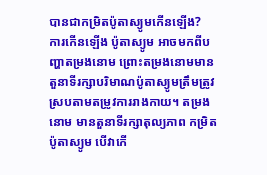បានជាកម្រិតប៉ូតាស្យូមកើនឡើង?
ការកើនឡើង ប៉ូតាស្យូម អាចមកពីបញ្ហាតម្រងនោម ព្រោះតម្រងនោមមានតួនាទីរក្សាបរិមាណប៉ូតាស្យូមត្រឹមត្រូវស្របតាមតម្រូវការរាងកាយ។ តម្រងនោម មានតួនាទីរក្សាតុល្យភាព កម្រិតប៉ូតាស្យូម បើវាកើ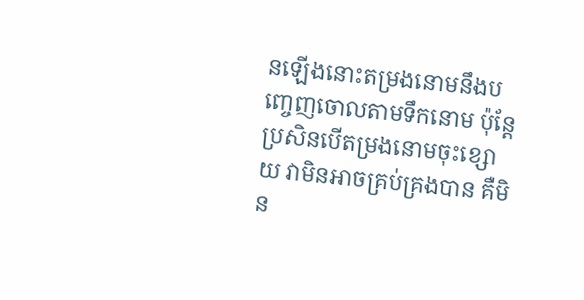នឡើងនោះតម្រងនោមនឹងបញ្ចេញចោលតាមទឹកនោម ប៉ុន្ដែប្រសិនបើតម្រងនោមចុះខ្សោយ វាមិនអាចគ្រប់គ្រងបាន គឺមិន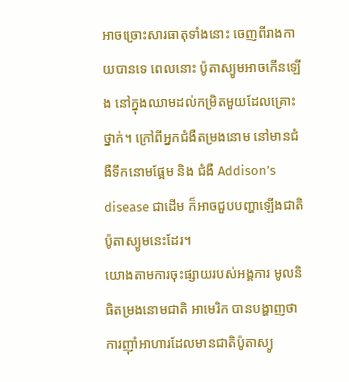អាចច្រោះសារធាតុទាំងនោះ ចេញពីរាងកាយបានទេ ពេលនោះ ប៉ូតាស្យូមអាចកើនឡើង នៅក្នុងឈាមដល់កម្រិតមួយដែលគ្រោះថ្នាក់។ ក្រៅពីអ្នកជំងឺតម្រងនោម នៅមានជំងឺទឹកនោមផ្អែម និង ជំងឺ Addison’s disease ជាដើម ក៏អាចជួបបញ្ហាឡើងជាតិប៉ូតាស្យូមនេះដែរ។
យោងតាមការចុះផ្សាយរបស់អង្គការ មូលនិធិតម្រងនោមជាតិ អាមេរិក បានបង្ហាញថា ការញ៉ាំអាហារដែលមានជាតិប៉ូតាស្យូ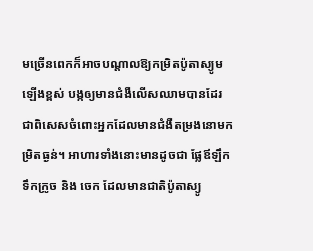មច្រើនពេកក៏អាចបណ្តាលឱ្យកម្រិតប៉ូតាស្យូមឡើងខ្ពស់ បង្កឲ្យមានជំងឺលើសឈាមបានដែរ ជាពិសេសចំពោះអ្នកដែលមានជំងឺតម្រងនោមកម្រិតធ្ងន់។ អាហារទាំងនោះមានដូចជា ផ្លែឪឡឹក ទឹកក្រូច និង ចេក ដែលមានជាតិប៉ូតាស្យូ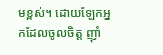មខ្ពស់។ ដោយឡែកអ្នកដែលចូលចិត្ដ ញ៉ាំ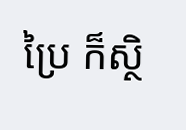ប្រៃ ក៏ស្ថិ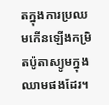តក្នុងការប្រឈមកើនឡើងកម្រិតប៉ូតាស្យូមក្នុងឈាមផងដែរ។